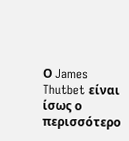Ο James Thutbet είναι ίσως ο περισσότερο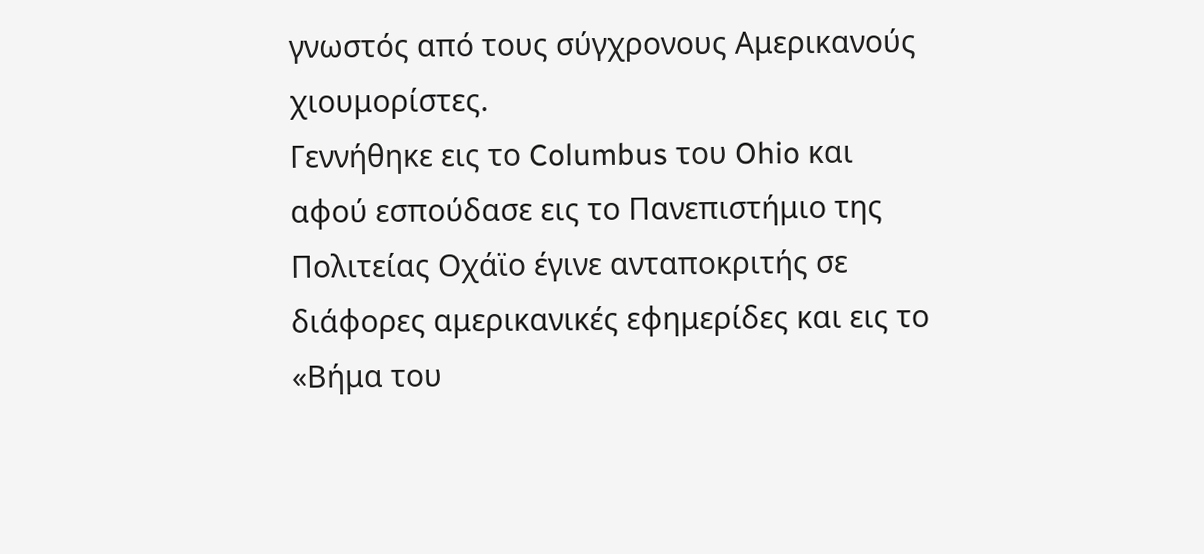γνωστός από τους σύγχρονους Αμερικανούς χιουμορίστες.
Γεννήθηκε εις το Columbus του Ohio και αφού εσπούδασε εις το Πανεπιστήμιο της Πολιτείας Οχάϊο έγινε ανταποκριτής σε διάφορες αμερικανικές εφημερίδες και εις το «Βήμα του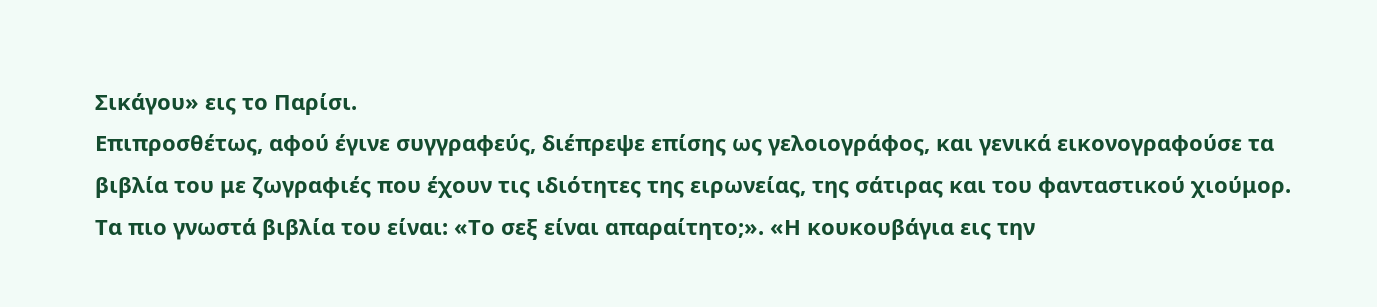Σικάγου» εις το Παρίσι.
Επιπροσθέτως, αφού έγινε συγγραφεύς, διέπρεψε επίσης ως γελοιογράφος, και γενικά εικονογραφούσε τα βιβλία του με ζωγραφιές που έχουν τις ιδιότητες της ειρωνείας, της σάτιρας και του φανταστικού χιούμορ.
Τα πιο γνωστά βιβλία του είναι: «Το σεξ είναι απαραίτητο;». «Η κουκουβάγια εις την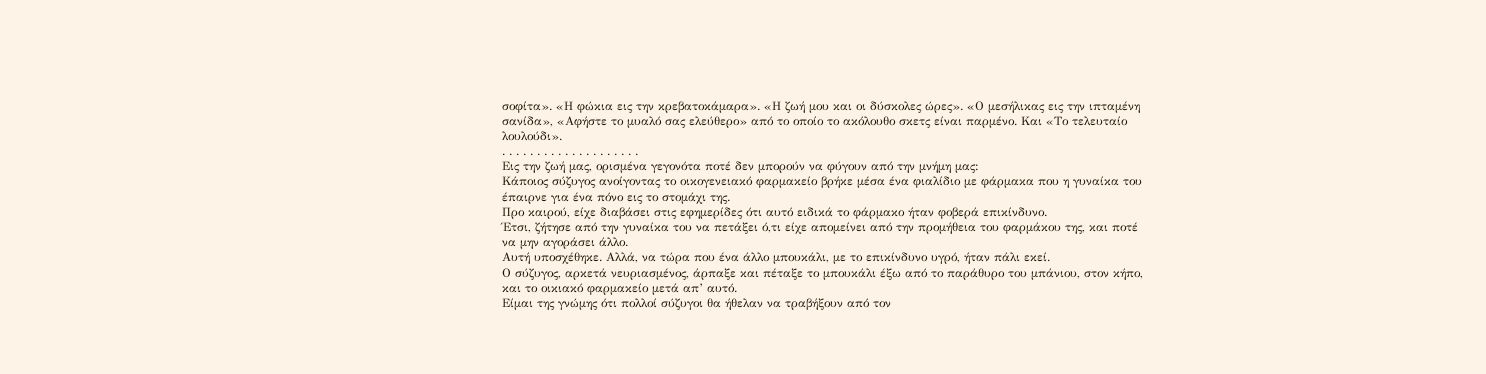σοφίτα». «Η φώκια εις την κρεβατοκάμαρα». «Η ζωή μου και οι δύσκολες ώρες». «Ο μεσήλικας εις την ιπταμένη σανίδα», «Αφήστε το μυαλό σας ελεύθερο» από το οποίο το ακόλουθο σκετς είναι παρμένο. Και «Το τελευταίο λουλούδι».
. . . . . . . . . . . . . . . . . . . .
Εις την ζωή μας, ορισμένα γεγονότα ποτέ δεν μπορούν να φύγουν από την μνήμη μας:
Κάποιος σύζυγος ανοίγοντας το οικογενειακό φαρμακείο βρήκε μέσα ένα φιαλίδιο με φάρμακα που η γυναίκα του έπαιρνε για ένα πόνο εις το στομάχι της.
Προ καιρού, είχε διαβάσει στις εφημερίδες ότι αυτό ειδικά το φάρμακο ήταν φοβερά επικίνδυνο.
Έτσι, ζήτησε από την γυναίκα του να πετάξει ό,τι είχε απομείνει από την προμήθεια του φαρμάκου της, και ποτέ να μην αγοράσει άλλο.
Αυτή υποσχέθηκε. Αλλά, να τώρα που ένα άλλο μπουκάλι, με το επικίνδυνο υγρό, ήταν πάλι εκεί.
Ο σύζυγος, αρκετά νευριασμένος, άρπαξε και πέταξε το μπουκάλι έξω από το παράθυρο του μπάνιου, στον κήπο, και το οικιακό φαρμακείο μετά απ’ αυτό.
Είμαι της γνώμης ότι πολλοί σύζυγοι θα ήθελαν να τραβήξουν από τον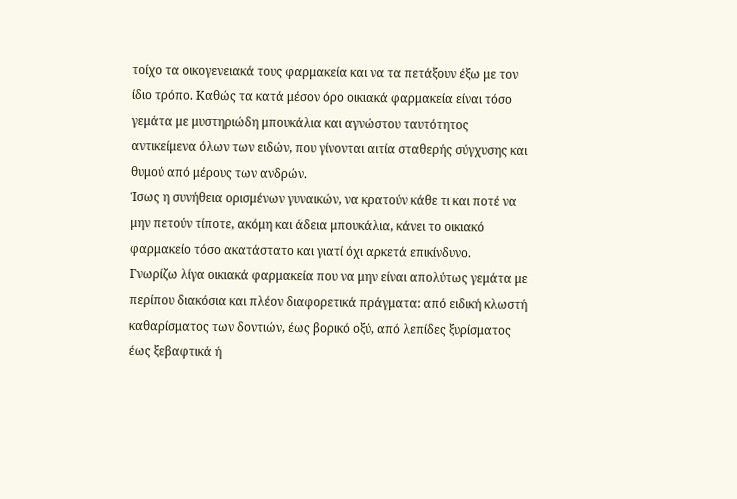τοίχο τα οικογενειακά τους φαρμακεία και να τα πετάξουν έξω με τον ίδιο τρόπο. Καθώς τα κατά μέσον όρο οικιακά φαρμακεία είναι τόσο γεμάτα με μυστηριώδη μπουκάλια και αγνώστου ταυτότητος αντικείμενα όλων των ειδών, που γίνονται αιτία σταθερής σύγχυσης και θυμού από μέρους των ανδρών.
Ίσως η συνήθεια ορισμένων γυναικών, να κρατούν κάθε τι και ποτέ να μην πετούν τίποτε, ακόμη και άδεια μπουκάλια, κάνει το οικιακό φαρμακείο τόσο ακατάστατο και γιατί όχι αρκετά επικίνδυνο.
Γνωρίζω λίγα οικιακά φαρμακεία που να μην είναι απολύτως γεμάτα με περίπου διακόσια και πλέον διαφορετικά πράγματα: από ειδική κλωστή καθαρίσματος των δοντιών, έως βορικό οξύ, από λεπίδες ξυρίσματος έως ξεβαφτικά ή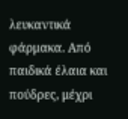λευκαντικά φάρμακα. Από παιδικά έλαια και πούδρες, μέχρι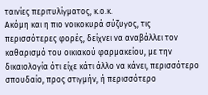ταινίες περιτυλίγματος, κ.ο.κ.
Ακόμη και η πιο νοικοκυρά σύζυγος, τις περισσότερες φορές, δείχνει να αναβάλλει τον καθαρισμό του οικιακού φαρμακείου, με την δικαιολογία ότι είχε κάτι άλλο να κάνει, περισσότερο σπουδαίο, προς στιγμήν, ή περισσότερο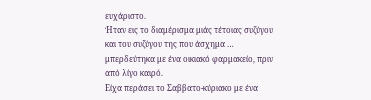ευχάριστο.
Ήταν εις το διαμέρισμα μιάς τέτοιας συζύγου και του συζύγου της που άσχημα … μπερδεύτηκα με ένα οικιακό φαρμακείο, πριν από λίγο καιρό.
Είχα περάσει το Σαββατο-κύριακο με ένα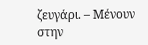ζευγάρι. – Μένουν στην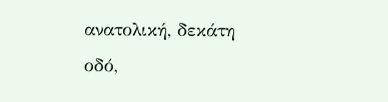ανατολική, δεκάτη οδό,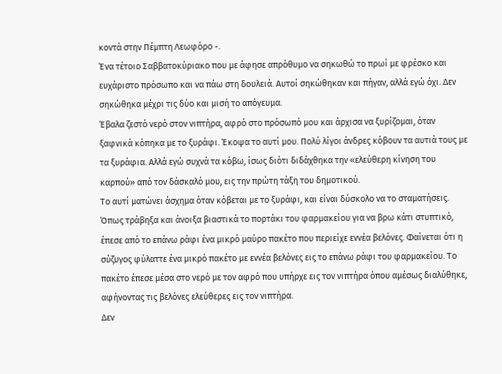κοντά στην Πέμπτη Λεωφόρο -.
Ένα τέτοιο Σαββατοκύριακο που με άφησε απρόθυμο να σηκωθώ το πρωί με φρέσκο και ευχάριστο πρόσωπο και να πάω στη δουλειά. Αυτοί σηκώθηκαν και πήγαν, αλλά εγώ όχι. Δεν σηκώθηκα μέχρι τις δύο και μισή το απόγευμα.
Έβαλα ζεστό νερό στον νιπτήρα, αφρό στο πρόσωπό μου και άρχισα να ξυρίζομαι, όταν ξαφνικά κόπηκα με το ξυράφι. Έκοψα το αυτί μου. Πολύ λίγοι άνδρες κόβουν τα αυτιά τους με τα ξυράφια. Αλλά εγώ συχνά τα κόβω, ίσως διότι διδάχθηκα την «ελεύθερη κίνηση του καρπού» από τον δάσκαλό μου, εις την πρώτη τάξη του δημοτικού.
Το αυτί ματώνει άσχημα όταν κόβεται με το ξυράφι, και είναι δύσκολο να το σταματήσεις.
Όπως τράβηξα και άνοιξα βιαστικά το πορτάκι του φαρμακείου για να βρω κάτι στυπτικό, έπεσε από το επάνω ράφι ένα μικρό μαύρο πακέτο που περιείχε εννέα βελόνες. Φαίνεται ότι η σύζυγος φύλαττε ένα μικρό πακέτο με εννέα βελόνες εις το επάνω ράφι του φαρμακείου. Το πακέτο έπεσε μέσα στο νερό με τον αφρό που υπήρχε εις τον νιπτήρα όπου αμέσως διαλύθηκε, αφήνοντας τις βελόνες ελεύθερες εις τον νιπτήρα.
Δεν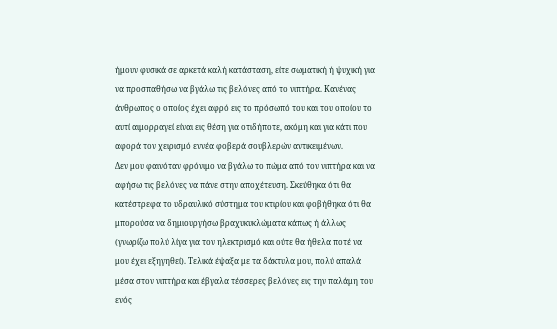ήμουν φυσικά σε αρκετά καλή κατάσταση, είτε σωματική ή ψυχική για να προσπαθήσω να βγάλω τις βελόνες από το νιπτήρα. Κανένας άνθρωπος ο οποίος έχει αφρό εις το πρόσωπό του και του οποίου το αυτί αιμορραγεί είναι εις θέση για οτιδήποτε, ακόμη και για κάτι που αφορά τον χειρισμό εννέα φοβερά σουβλερών αντικειμένων.
Δεν μου φαινόταν φρόνιμο να βγάλω το πώμα από τον νιπτήρα και να αφήσω τις βελόνες να πάνε στην αποχέτευση. Σκεύθηκα ότι θα κατέστρεφα το υδραυλικό σύστημα του κτιρίου και φοβήθηκα ότι θα μπορούσα να δημιουργήσω βραχυκυκλώματα κάπως ή άλλως (γνωρίζω πολύ λίγα για τον ηλεκτρισμό και ούτε θα ήθελα ποτέ να μου έχει εξηγηθεί). Τελικά έψαξα με τα δάκτυλα μου, πολύ απαλά μέσα στον νιπτήρα και έβγαλα τέσσερες βελόνες εις την παλάμη του ενός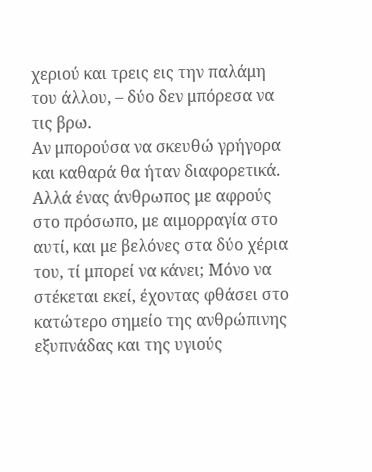χεριού και τρεις εις την παλάμη του άλλου, – δύο δεν μπόρεσα να τις βρω.
Αν μπορούσα να σκευθώ γρήγορα και καθαρά θα ήταν διαφορετικά. Αλλά ένας άνθρωπος με αφρούς στο πρόσωπο, με αιμορραγία στο αυτί, και με βελόνες στα δύο χέρια του, τί μπορεί να κάνει; Μόνο να στέκεται εκεί, έχοντας φθάσει στο κατώτερο σημείο της ανθρώπινης εξυπνάδας και της υγιούς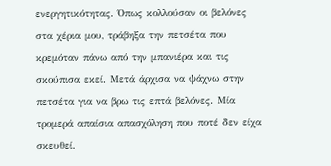ενεργητικότητας. Όπως κολλούσαν οι βελόνες στα χέρια μου, τράβηξα την πετσέτα που κρεμόταν πάνω από την μπανιέρα και τις σκούπισα εκεί. Μετά άρχισα να ψάχνω στην πετσέτα για να βρω τις επτά βελόνες. Μία τρομερά απαίσια απασχόληση που ποτέ δεν είχα σκευθεί.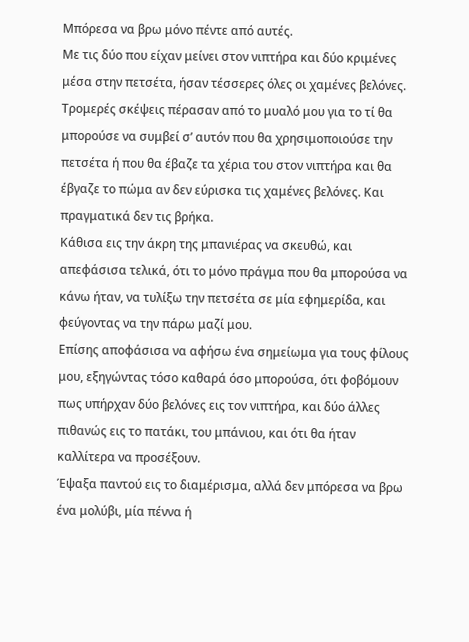Μπόρεσα να βρω μόνο πέντε από αυτές.
Με τις δύο που είχαν μείνει στον νιπτήρα και δύο κριμένες μέσα στην πετσέτα, ήσαν τέσσερες όλες οι χαμένες βελόνες.
Τρομερές σκέψεις πέρασαν από το μυαλό μου για το τί θα μπορούσε να συμβεί σ’ αυτόν που θα χρησιμοποιούσε την πετσέτα ή που θα έβαζε τα χέρια του στον νιπτήρα και θα έβγαζε το πώμα αν δεν εύρισκα τις χαμένες βελόνες. Και πραγματικά δεν τις βρήκα.
Κάθισα εις την άκρη της μπανιέρας να σκευθώ, και απεφάσισα τελικά, ότι το μόνο πράγμα που θα μπορούσα να κάνω ήταν, να τυλίξω την πετσέτα σε μία εφημερίδα, και φεύγοντας να την πάρω μαζί μου.
Επίσης αποφάσισα να αφήσω ένα σημείωμα για τους φίλους μου, εξηγώντας τόσο καθαρά όσο μπορούσα, ότι φοβόμουν πως υπήρχαν δύο βελόνες εις τον νιπτήρα, και δύο άλλες πιθανώς εις το πατάκι, του μπάνιου, και ότι θα ήταν καλλίτερα να προσέξουν.
Έψαξα παντού εις το διαμέρισμα, αλλά δεν μπόρεσα να βρω ένα μολύβι, μία πέννα ή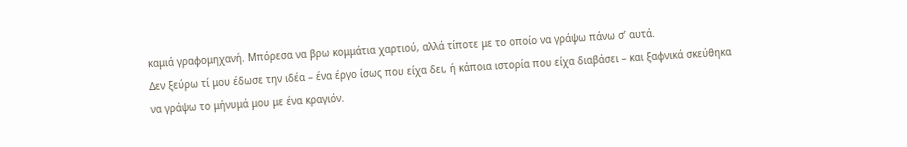καμιά γραφομηχανή. Μπόρεσα να βρω κομμάτια χαρτιού, αλλά τίποτε με το οποίο να γράψω πάνω σ’ αυτά.
Δεν ξεύρω τί μου έδωσε την ιδέα – ένα έργο ίσως που είχα δει, ή κάποια ιστορία που είχα διαβάσει – και ξαφνικά σκεύθηκα να γράψω το μήνυμά μου με ένα κραγιόν.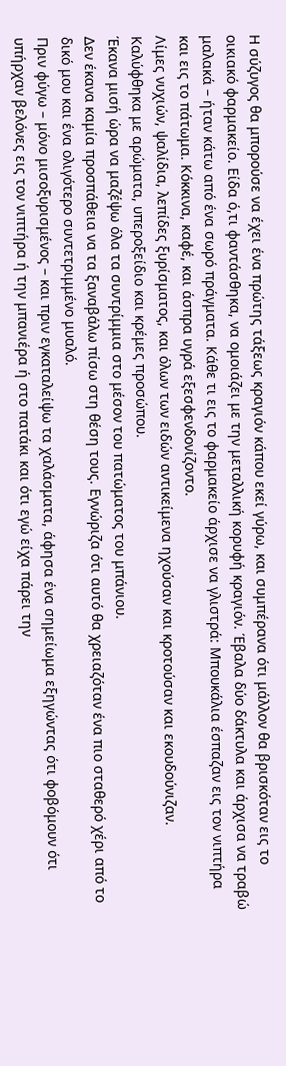Η σύζυγος θα μπορούσε να έχει ένα πρώτης τάξεως κραγιόν κάπου εκεί γύρω, και συμπέρανα ότι μάλλον θα βρισκόταν εις το οικιακό φαρμακείο. Είδα ό,τι φαντάσθηκα, να ομοιάζει με την μεταλλική κορυφή κραγιόν. Έβαλα δύο δάκτυλα και άρχισα να τραβώ μαλακά – ήταν κάτω από ένα σωρό πράγματα. Κάθε τι εις το φαρμακείο άρχισε να γλιστρά: Μπουκάλια έσπαζαν εις τον νιπτήρα και εις το πάτωμα. Κόκκινα, καφέ, και άσπρα υγρά εξεσφενδονίζοντο.
Λίμες νυχιών, ψαλίδια, λεπίδες ξυρίσματος, και όλων των ειδών αντικείμενα ηχούσαν και κροτούσαν και εκουδούνιζαν.
Καλύφθηκα με αρώματα, υπεροξείδιο και κρέμες προσώπου.
Έκανα μισή ώρα να μαζέψω όλα τα συντρίμμια στο μέσον του πατώματος του μπάνιου.
Δεν έκανα καμία προσπάθεια να τα ξαναβάλω πίσω στη θέση τους. Εγνώριζα ότι αυτό θα χρειαζόταν ένα πιο σταθερό χέρι από το δικό μου και ένα ολιγότερο συντετριμμένο μυαλό.
Πριν φύγω – μόνο μισοξυρισμένος – και πριν εγκαταλείψω τα χαλάσματα, άφησα ένα σημείωμα εξηγώντας ότι φοβόμουν ότι υπήρχαν βελόνες εις τον νιπτήρα ή την μπανιέρα ή στο πατάκι και ότι εγώ είχα πάρει την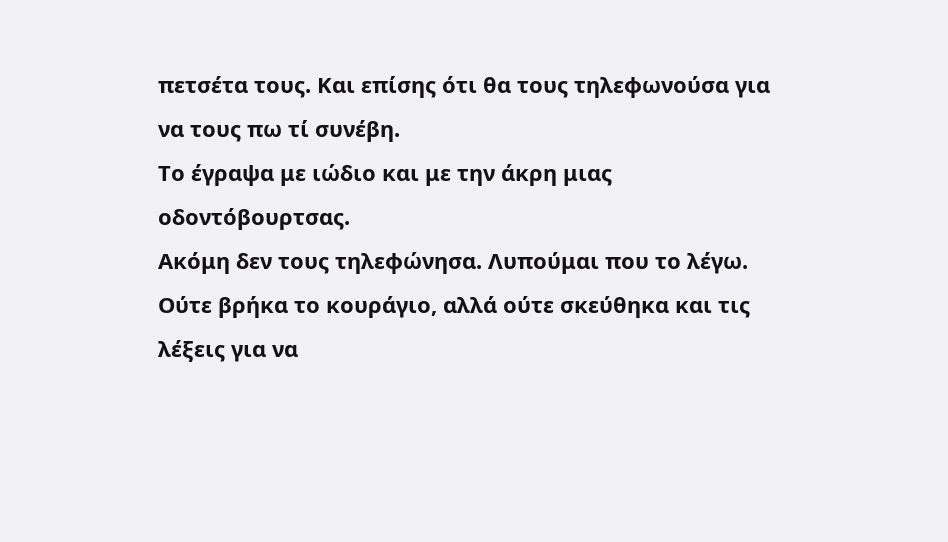πετσέτα τους. Και επίσης ότι θα τους τηλεφωνούσα για να τους πω τί συνέβη.
Το έγραψα με ιώδιο και με την άκρη μιας οδοντόβουρτσας.
Ακόμη δεν τους τηλεφώνησα. Λυπούμαι που το λέγω.
Ούτε βρήκα το κουράγιο, αλλά ούτε σκεύθηκα και τις λέξεις για να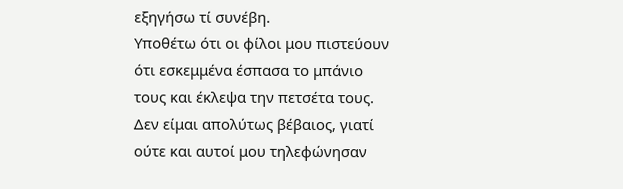εξηγήσω τί συνέβη.
Υποθέτω ότι οι φίλοι μου πιστεύουν ότι εσκεμμένα έσπασα το μπάνιο τους και έκλεψα την πετσέτα τους.
Δεν είμαι απολύτως βέβαιος, γιατί ούτε και αυτοί μου τηλεφώνησαν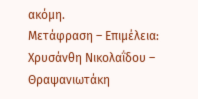ακόμη.
Μετάφραση – Επιμέλεια:
Χρυσάνθη Νικολαΐδου – Θραψανιωτάκη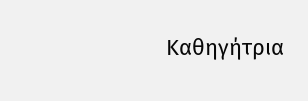Καθηγήτρια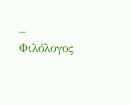– Φιλόλογος